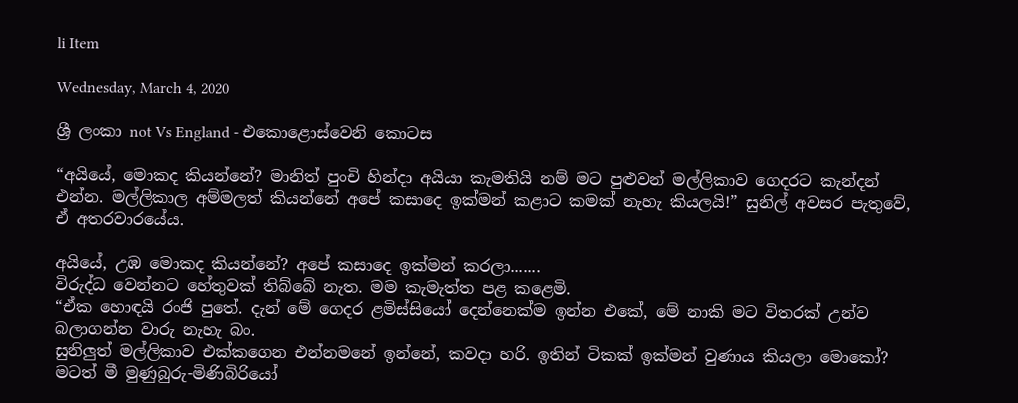li Item

Wednesday, March 4, 2020

ශ්‍රී ලංකා not Vs England - එකොළොස්වෙනි කොටස

“අයියේ, මොකද කියන්නේ? මානිත් පුංචි හින්දා අයියා කැමතියි නම් මට පුළුවන් මල්ලිකාව ගෙදරට කැන්දන් එන්න. මල්ලිකාල අම්මලත් කියන්නේ අපේ කසාදෙ ඉක්මන් කළාට කමක් නැහැ කියලයි!” සුනිල් අවසර පැතුවේ, ඒ අතරවාරයේය.

අයියේ, උඹ මොකද කියන්නේ? අපේ කසාදෙ ඉක්මන් කරලා.......
විරුද්ධ වෙන්නට හේතුවක් තිබ්බේ නැත. මම කැමැත්ත පළ කළෙමි.
“ඒක හොඳයි රංජි පුතේ. දැන් මේ ගෙදර ළමිස්සියෝ දෙන්නෙක්ම ඉන්න එකේ, මේ නාකි මට විතරක් උන්ව බලාගන්න වාරු නැහැ බං.
සුනිලුත් මල්ලිකාව එක්කගෙන එන්නමනේ ඉන්නේ, කවදා හරි. ඉතින් ටිකක් ඉක්මන් වුණාය කියලා මොකෝ?
මටත් මී මුණුබුරු-මිණිබිරියෝ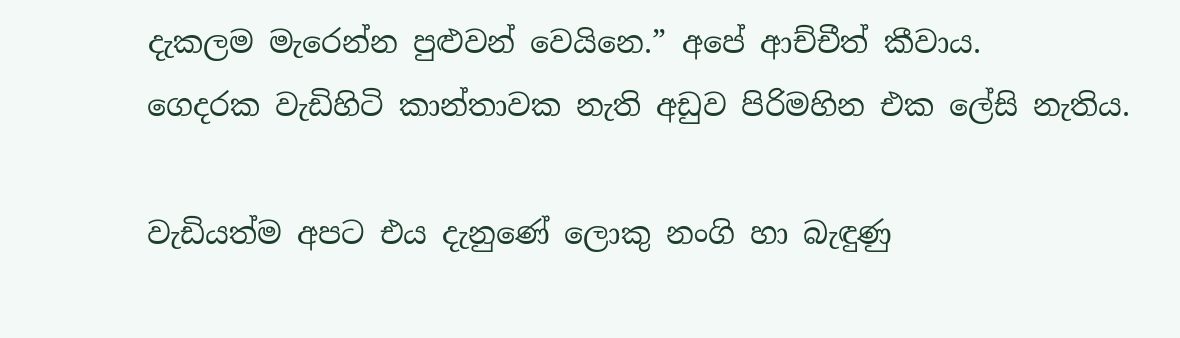දැකලම මැරෙන්න පුළුවන් වෙයිනෙ.” අපේ ආච්චීත් කීවාය.
ගෙදරක වැඩිහිටි කාන්තාවක නැති අඩුව පිරිමහින එක ලේසි නැතිය.

වැඩියත්ම අපට එය දැනුණේ ලොකු නංගි හා බැඳුණු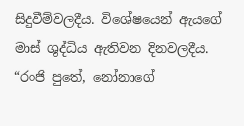සිදුවීම්වලදීය. විශේෂයෙන් ඇයගේ මාස් ශුද්ධිය ඇතිවන දිනවලදීය. “රංජි පුතේ, නෝනාගේ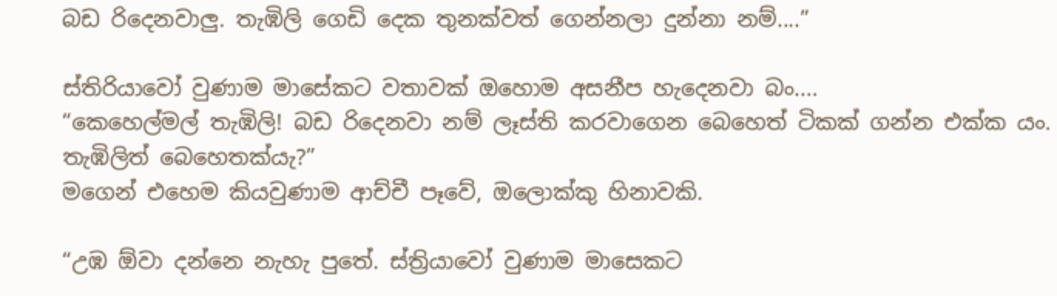බඩ රිදෙනවාලු. තැඹිලි ගෙඩි දෙක තුනක්වත් ගෙන්නලා දුන්නා නම්....”

ස්තිරියාවෝ වුණාම මාසේකට වතාවක් ඔහොම අසනීප හැදෙනවා බං....
“කෙහෙල්මල් තැඹිලි! බඩ රිදෙනවා නම් ලෑස්ති කරවාගෙන බෙහෙත් ටිකක් ගන්න එක්ක යං. තැඹිලිත් බෙහෙතක්යැ?”
මගෙන් එහෙම කියවුණාම ආච්චී පෑවේ, ඔලොක්කු හිනාවකි.

“උඹ ඕවා දන්නෙ නැහැ පුතේ. ස්ත්‍රියාවෝ වුණාම මාසෙකට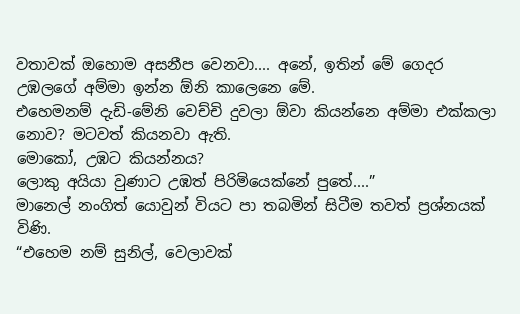වතාවක් ඔහොම අසනීප වෙනවා.... අනේ, ඉතින් මේ ගෙදර උඹලගේ අම්මා ඉන්න ඕනි කාලෙනෙ මේ.
එහෙමනම් දැඩි-මේනි වෙච්චි දුවලා ඕවා කියන්නෙ අම්මා එක්කලා නොව? මටවත් කියනවා ඇති.
මොකෝ, උඹට කියන්නය?
ලොකු අයියා වුණාට උඹත් පිරිමියෙක්නේ පුතේ....”
මානෙල් නංගිත් යොවුන් වියට පා තබමින් සිටීම තවත් ප්‍රශ්නයක් විණි.
“එහෙම නම් සුනිල්, වෙලාවක්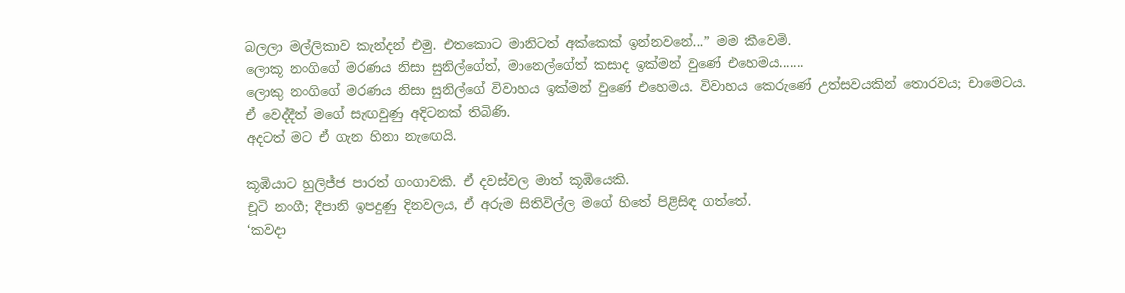බලලා මල්ලිකාව කැන්දන් එමු. එතකොට මානිටත් අක්කෙක් ඉන්නවනේ...” මම කීවෙමි.
ලොකූ නංගිගේ මරණය නිසා සුනිල්ගේත්, මානෙල්ගේත් කසාද ඉක්මන් වුණේ එහෙමය.......
ලොකු නංගිගේ මරණය නිසා සුනිල්ගේ විවාහය ඉක්මන් වුණේ එහෙමය. විවාහය කෙරුණේ උත්සවයකින් තොරවය; චාමෙටය.
ඒ වෙද්දීත් මගේ සැඟවුණු අදිටනක් තිබිණි.
අදටත් මට ඒ ගැන හිනා නැඟෙයි.

කූඹියාට හුලිජ්ජ පාරත් ගංගාවකි. ඒ දවස්වල මාත් කූඹියෙකි.
චූටි නංගී; දීපානි ඉපදුණු දිනවලය, ඒ අරුම සිතිවිල්ල මගේ හිතේ පිළිසිඳ ගත්තේ.
‘කවදා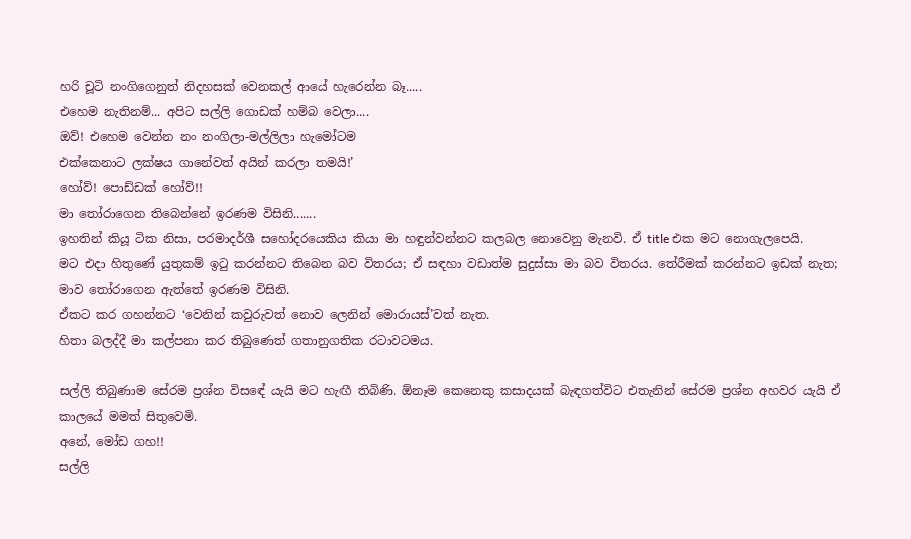හරි චූටි නංගිගෙනුත් නිදහසක් වෙනකල් ආයේ හැරෙන්න බෑ.....
එහෙම නැතිනම්... අපිට සල්ලි ගොඩක් හම්බ වෙලා....
ඔව්! එහෙම වෙන්න නං නංගිලා-මල්ලිලා හැමෝටම
එක්කෙනාට ලක්ෂය ගානේවත් අයින් කරලා තමයි!’
හෝව්! පොඩ්ඩක් හෝව්!!
මා තෝරාගෙන තිබෙන්නේ ඉරණම විසිනි.......
ඉහතින් කියූ ටික නිසා, පරමාදර්ශී සහෝදරයෙකිය කියා මා හඳුන්වන්නට කලබල නොවෙනු මැනවි. ඒ title එක මට නොගැලපෙයි.
මට එදා හිතුණේ යුතුකම් ඉටු කරන්නට තිබෙන බව විතරය; ඒ සඳහා වඩාත්ම සුදුස්සා මා බව විතරය. තේරීමක් කරන්නට ඉඩක් නැත;
මාව තෝරාගෙන ඇත්තේ ඉරණම විසිනි.
ඒකට කර ගහන්නට ‘වෙනින් කවුරුවත් නොව ලෙනින් මොරායස්’වත් නැත.
හිතා බලද්දී මා කල්පනා කර තිබුණෙත් ගතානුගතික රටාවටමය.

සල්ලි තිබුණාම සේරම ප්‍රශ්න විසඳේ යැයි මට හැඟී තිබිණි. ඕනෑම කෙනෙකු කසාදයක් බැඳගත්විට එතැනින් සේරම ප්‍රශ්න අහවර යැයි ඒ කාලයේ මමත් සිතුවෙමි.
අනේ, මෝඩ ගහ!!
සල්ලි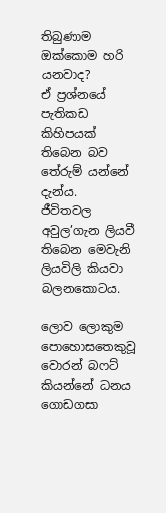තිබුණාම ඔක්කොම හරි යනවාද?
ඒ ප්‍රශ්නයේ පැතිකඩ කිහිපයක් තිබෙන බව තේරුම් යන්නේ දැන්ය.
ජීවිතවල අවුල’ගැන ලියවී තිබෙන මෙවැනි ලියවිලි කියවා බලනකොටය.

ලොව ලොකුම පොහොසතෙකුවූ වොරන් බෆට් කියන්නේ ධනය ගොඩගසා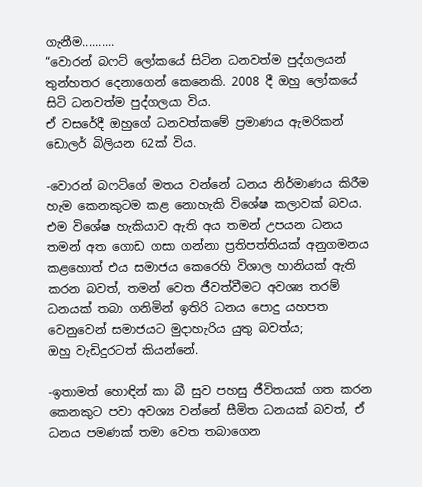ගැනීම..........
“වොරන් බෆට් ලෝකයේ සිටින ධනවත්ම පුද්ගලයන් තුන්හතර දෙනාගෙන් කෙනෙකි. 2008 දී ඔහු ලෝකයේ සිටි ධනවත්ම පුද්ගලයා විය.
ඒ වසරේදී ඔහුගේ ධනවත්කමේ ප්‍රමාණය ඇමරිකන් ඩොලර් බිලියන 62ක් විය.

-වොරන් බෆට්ගේ මතය වන්නේ ධනය නිර්මාණය කිරීම හැම කෙනකුටම කළ නොහැකි විශේෂ කලාවක් බවය.
එම විශේෂ හැකියාව ඇති අය තමන් උපයන ධනය තමන් අත ගොඩ ගසා ගන්නා ප්‍රතිපත්තියක් අනුගමනය කළහොත් එය සමාජය කෙරෙහි විශාල හානියක් ඇති කරන බවත්, තමන් වෙත ජීවත්වීමට අවශ්‍ය තරම් ධනයක් තබා ගනිමින් ඉතිරි ධනය පොදු යහපත වෙනුවෙන් සමාජයට මුදාහැරිය යුතු බවත්ය;
ඔහු වැඩිදුරටත් කියන්නේ.

-ඉතාමත් හොඳින් කා බී සුව පහසු ජීවිතයක් ගත කරන කෙනකුට පවා අවශ්‍ය වන්නේ සීමිත ධනයක් බවත්, ඒ ධනය පමණක් තමා වෙත තබාගෙන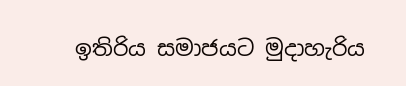ඉතිරිය සමාජයට මුදාහැරිය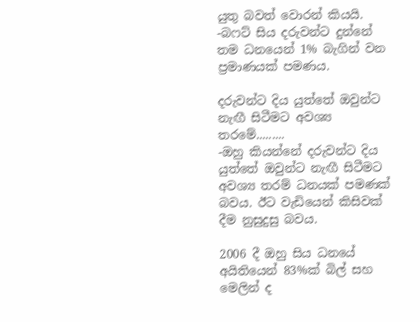යුතු බවත් වොරන් කියයි.
-බෆට් සිය දරුවන්ට දුන්නේ තම ධනයෙන් 1% බැගින් වන ප්‍රමාණයක් පමණය.

දරුවන්ට දිය යුත්තේ ඔවුන්ට නැඟී සිටීමට අවශ්‍ය තරමේ.........
-ඔහු කියන්නේ දරුවන්ට දිය යුත්තේ ඔවුන්ට නැඟී සිටීමට අවශ්‍ය තරම් ධනයක් පමණක් බවය. ඊට වැඩියෙන් කිසිවක් දීම නුසුදුසු බවය.

2006 දී ඔහු සිය ධනයේ අයිතියෙන් 83%ක් බිල් සහ මෙලින් ද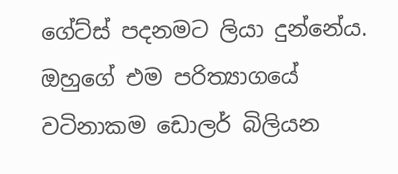ගේට්ස් පදනමට ලියා දුන්නේය. ඔහුගේ එම පරිත්‍යාගයේ වටිනාකම ඩොලර් බිලියන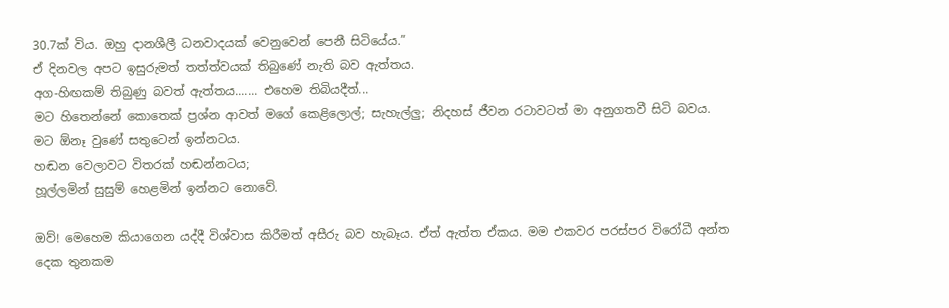30.7ක් විය. ඔහු දානශීලී ධනවාදයක් වෙනුවෙන් පෙනී සිටියේය.”
ඒ දිනවල අපට ඉසුරුමත් තත්ත්වයක් තිබුණේ නැති බව ඇත්තය.
අග-හිඟකම් තිබුණු බවත් ඇත්තය....... එහෙම තිබියදීත්...
මට හිතෙන්නේ කොතෙක් ප්‍රශ්න ආවත් මගේ කෙළිලොල්; සැහැල්ලු; නිදහස් ජීවන රටාවටත් මා අනුගතවී සිටි බවය.
මට ඕනෑ වුණේ සතුටෙන් ඉන්නටය.
හඬන වෙලාවට විතරක් හඬන්නටය;
හූල්ලමින් සුසුම් හෙළමින් ඉන්නට නොවේ.

ඔව්! මෙහෙම කියාගෙන යද්දී විශ්වාස කිරීමත් අසීරු බව හැබෑය. ඒත් ඇත්ත ඒකය. මම එකවර පරස්පර විරෝධී අන්ත දෙක තුනකම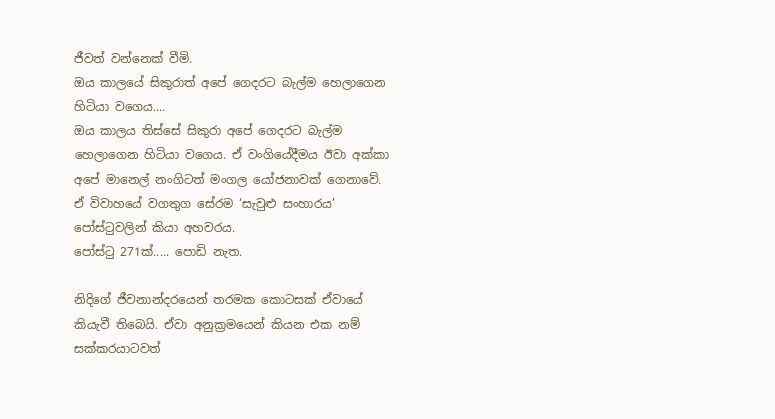ජීවත් වන්නෙක් වීමි.
ඔය කාලයේ සිකුරාත් අපේ ගෙදරට බැල්ම හෙලාගෙන හිටියා වගෙය....
ඔය කාලය තිස්සේ සිකුරා අපේ ගෙදරට බැල්ම හෙලාගෙන හිටියා වගෙය. ඒ වංගියේදීමය ඊවා අක්කා අපේ මානෙල් නංගිටත් මංගල යෝජනාවක් ගෙනාවේ.
ඒ විවාහයේ වගතුග සේරම ‘සැවුළු සංහාරය’ පෝස්ටුවලින් කියා අහවරය.
පෝස්ටු 271ක්..... පොඩි නැත.

නිදිගේ ජීවනාන්දරයෙන් තරමක කොටසක් ඒවායේ කියැවී තිබෙයි. ඒවා අනුක්‍රමයෙන් කියන එක නම් සක්කරයාටවත්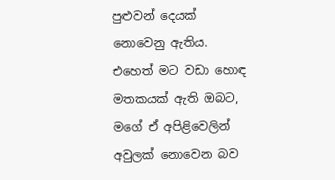පුළුවන් දෙයක් නොවෙනු ඇතිය.
එහෙත් මට වඩා හොඳ මතකයක් ඇති ඔබට, මගේ ඒ අපිළිවෙලින් අවුලක් නොවෙන බව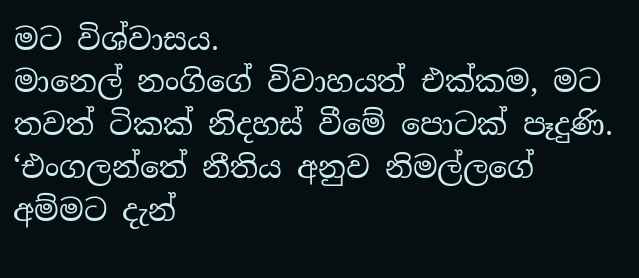මට විශ්වාසය.
මානෙල් නංගිගේ විවාහයත් එක්කම, මට තවත් ටිකක් නිදහස් වීමේ පොටක් පෑදුණි.
‘එංගලන්තේ නීතිය අනුව නිමල්ලගේ අම්මට දැන්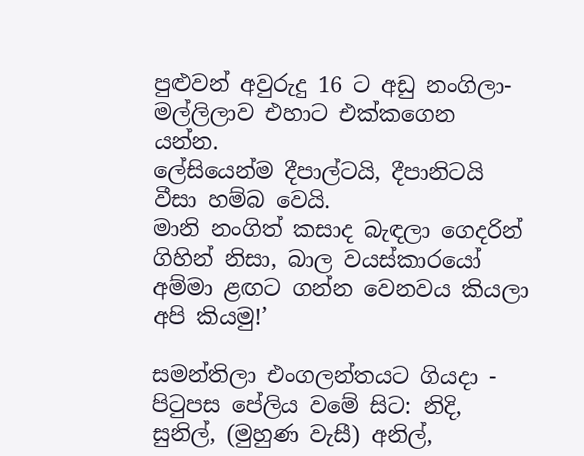පුළුවන් අවුරුදු 16 ට අඩු නංගිලා-මල්ලිලාව එහාට එක්කගෙන යන්න.
ලේසියෙන්ම දීපාල්ටයි, දීපානිටයි වීසා හම්බ වෙයි.
මානි නංගිත් කසාද බැඳලා ගෙදරින් ගිහින් නිසා, බාල වයස්කාරයෝ අම්මා ළඟට ගන්න වෙනවය කියලා අපි කියමු!’

සමන්තිලා එංගලන්තයට ගියදා - පිටුපස පේලිය වමේ සිට: නිදි, සුනිල්, (මුහුණ වැසී) අනිල්,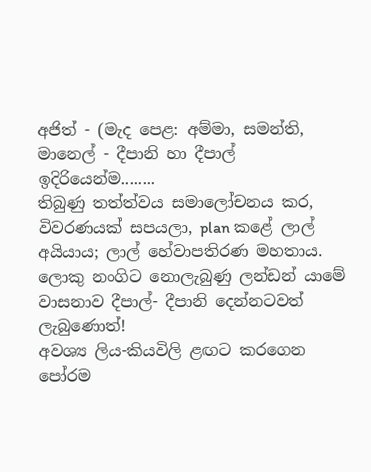අජිත් - (මැද පෙළ: අම්මා, සමන්ති, මානෙල් - දීපානි හා දීපාල් ඉදිරියෙන්ම........
තිබුණු තත්ත්වය සමාලෝචනය ක‍ර, විවරණයක් සපයලා, plan කළේ ලාල් අයියාය; ලාල් හේවාපතිරණ මහතාය.
ලොකු නංගිට නොලැබුණු ලන්ඩන් යාමේ වාසනාව දීපාල්- දීපානි දෙන්නටවත් ලැබුණොත්!
අවශ්‍ය ලිය-කියවිලි ළඟට කරගෙන පෝරම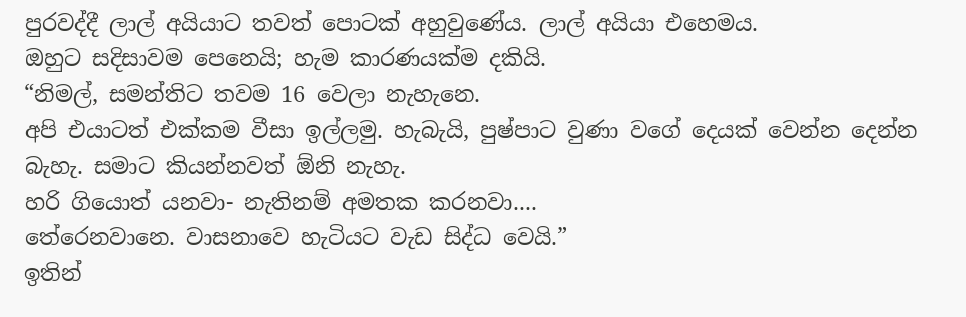පුරවද්දී ලාල් අයියාට තවත් පොටක් අහුවුණේය. ලාල් අයියා එහෙමය.
ඔහුට සදිසාවම පෙනෙයි; හැම කාරණයක්ම දකියි.
“නිමල්, සමන්තිට තවම 16 වෙලා නැහැනෙ.
අපි එයාටත් එක්කම වීසා ඉල්ලමු. හැබැයි, පුෂ්පාට වුණා වගේ දෙයක් වෙන්න දෙන්න බැහැ. සමාට කියන්නවත් ඕනි නැහැ.
හරි ගියොත් යනවා- නැතිනම් අමතක කරනවා....
තේරෙනවානෙ. වාසනාවෙ හැටියට වැඩ සිද්ධ වෙයි.”
ඉතින්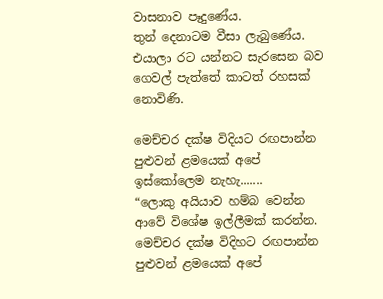වාසනාව පෑදුණේය.
තුන් දෙනාටම වීසා ලැබුණේය.
එයාලා රට යන්නට සැරසෙන බව ගෙවල් පැත්තේ කාටත් රහසක් නොවිණි.

මෙච්චර දක්ෂ විදියට රඟපාන්න පුළුවන් ළමයෙක් අපේ ඉස්කෝලෙම නැහැ.......
“ලොකු අයියාව හම්බ වෙන්න ආවේ විශේෂ ඉල්ලීමක් කරන්න.
මෙච්චර දක්ෂ විදිහට රඟපාන්න පුළුවන් ළමයෙක් අපේ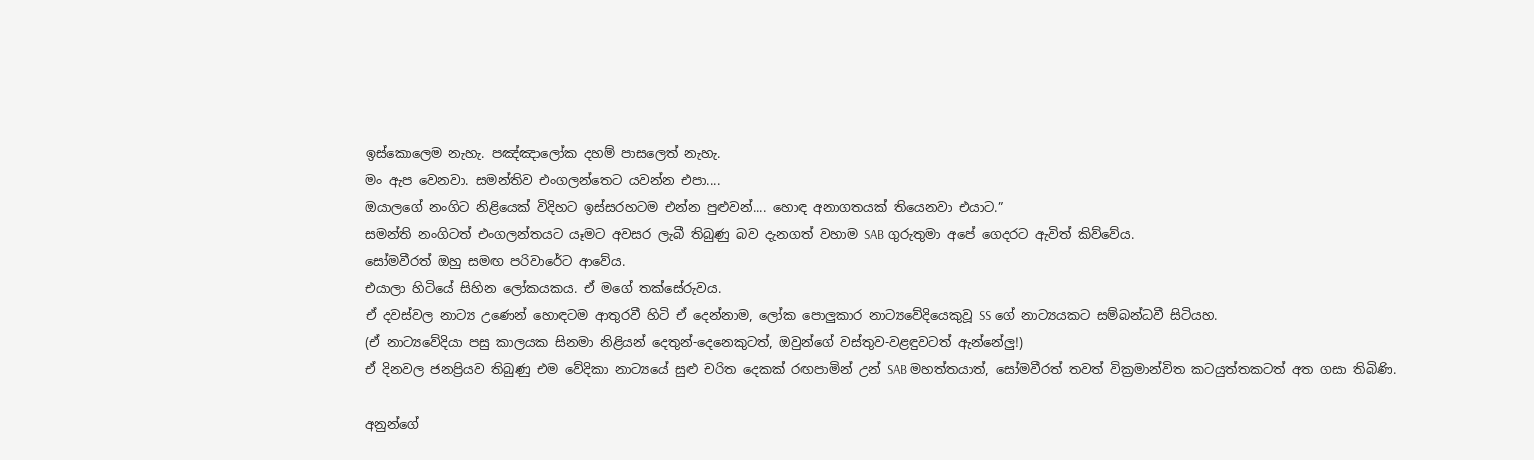ඉස්කොලෙම නැහැ. පඤ්ඤාලෝක දහම් පාසලෙත් නැහැ.
මං ඇප වෙනවා. සමන්තිව එංගලන්තෙට යවන්න එපා....
ඔයාලගේ නංගිට නිළියෙක් විදිහට ඉස්සරහටම එන්න පුළුවන්.... හොඳ අනාගතයක් තියෙනවා එයාට.”
සමන්ති නංගිටත් එංගලන්තයට යෑමට අවසර ලැබී තිබුණු බව දැනගත් වහාම SAB ගුරුතුමා අපේ ගෙදරට ඇවිත් කිව්වේය.
සෝමවීරත් ඔහු සමඟ පරිවාරේට ආවේය.
එයාලා හිටියේ සිහින ලෝකයකය. ඒ මගේ තක්සේරුවය.
ඒ දවස්වල නාට්‍ය උණෙන් හොඳටම ආතුරවී හිටි ඒ දෙන්නාම, ලෝක පොලුකාර නාට්‍යවේදියෙකුවූ SS ගේ නාට්‍යයකට සම්බන්ධවී සිටියහ.
(ඒ නාට්‍යවේදියා පසු කාලයක සිනමා නිළියන් දෙතුන්-දෙනෙකුටත්, ඔවුන්ගේ වස්තුව-වළඳුවටත් ඇන්නේලු!)
ඒ දිනවල ජනප්‍රියව තිබුණු එම වේදිකා නාට්‍යයේ සුළු චරිත දෙකක් රඟපාමින් උන් SAB මහත්තයාත්, සෝමවීරත් තවත් වික්‍රමාන්විත කටයුත්තකටත් අත ගසා තිබිණි.

අනුන්ගේ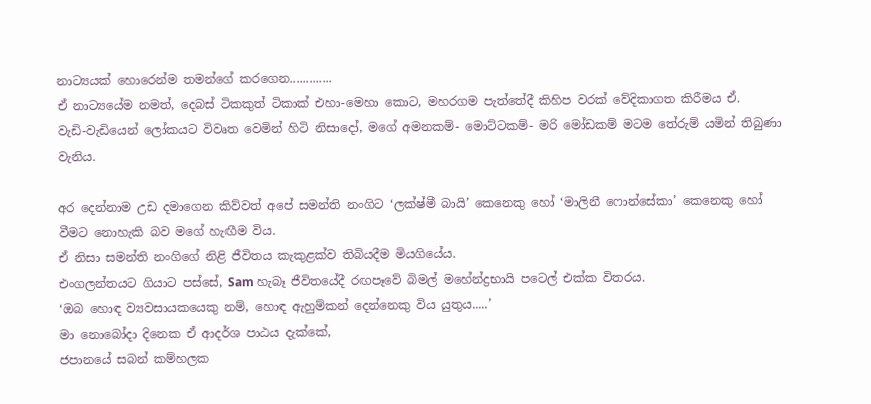නාට්‍යයක් හොරෙන්ම තමන්ගේ කරගෙන.............
ඒ නාට්‍යයේම නමත්, දෙබස් ටිකකුත් ටිකාක් එහා-මෙහා කොට, මහරගම පැත්තේදී කිහිප වරක් වේදිකාගත කිරීමය ඒ.
වැඩි-වැඩියෙන් ලෝකයට විවෘත වෙමින් හිටි නිසාදෝ, මගේ අමනකම්- මොට්ටකම්- මරි මෝඩකම් මටම තේරුම් යමින් තිබුණා වැනිය.

අර දෙන්නාම උඩ දමාගෙන කිව්වත් අපේ සමන්ති නංගිට ‘ලක්ෂ්මී බායි’ කෙනෙකු හෝ ‘මාලිනී ෆොන්සේකා’ කෙනෙකු හෝ වීමට නොහැකි බව මගේ හැඟීම විය.
ඒ නිසා සමන්ති නංගිගේ නිළි ජීවිතය කැකුළක්ව තිබියදීම මියගියේය.
එංගලන්තයට ගියාට පස්සේ, Sam හැබෑ ජීවිතයේදී රඟපෑවේ බිමල් මහේන්ද්‍රභායි පටෙල් එක්ක විතරය.
‘ඔබ හොඳ ව්‍යවසායකයෙකු නම්, හොඳ ඇහුම්කන් දෙන්නෙකු විය යුතුය.....’
මා නොබෝදා දිනෙක ඒ ආදර්ශ පාඨය දැක්කේ,
ජපානයේ සබන් කම්හලක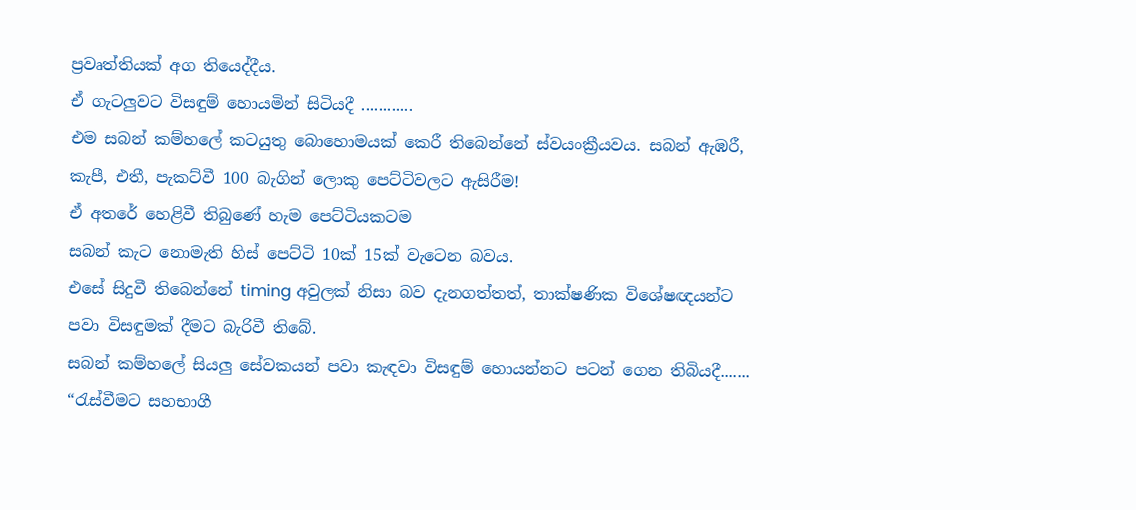ප්‍රවෘත්තියක් අග තියෙද්දීය.
ඒ ගැටලුවට විසඳුම් හොයමින් සිටියදී ............
එම සබන් කම්හලේ කටයුතු බොහොමයක් කෙරී තිබෙන්නේ ස්වයංක්‍රීයවය. සබන් ඇඹරී, කැපී, එතී, පැකට්වී 100 බැගින් ලොකු පෙට්ටිවලට ඇසිරීම!
ඒ අතරේ හෙළිවී තිබුණේ හැම පෙට්ටියකටම
සබන් කැට නොමැති හිස් පෙට්ටි 10ක් 15ක් වැටෙන බවය.
එසේ සිදුවී තිබෙන්නේ timing අවුලක් නිසා බව දැනගත්තත්, තාක්ෂණික විශේෂඥයන්ට පවා විසඳුමක් දීමට බැරිවී තිබේ.
සබන් කම්හලේ සියලු සේවකයන් පවා කැඳවා විසඳුම් හොයන්නට පටන් ගෙන තිබියදී.......
“රැස්වීමට සහභාගී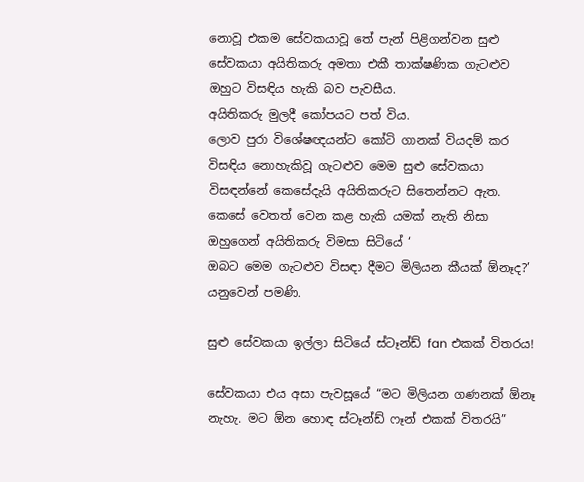නොවූ එකම සේවකයාවූ තේ පැන් පිළිගන්වන සුළු සේවකයා අයිතිකරු අමතා එකී තාක්ෂණික ගැටළුව ඔහුට විසඳිය හැකි බව පැවසීය.
අයිතිකරු මුලදී කෝපයට පත් විය.
ලොව පුරා විශේෂඥයන්ට කෝටි ගානක් වියදම් කර විසඳිය නොහැකිවූ ගැටළුව මෙම සුළු සේවකයා විසඳන්නේ කෙසේදැයි අයිතිකරුට සිතෙන්නට ඇත.
කෙසේ වෙතත් වෙන කළ හැකි යමක් නැති නිසා
ඔහුගෙන් අයිතිකරු විමසා සිටියේ ‘
ඔබට මෙම ගැටළුව විසඳා දීමට මිලියන කීයක් ඕනෑද?’
යනුවෙන් පමණි.

සුළු සේවකයා ඉල්ලා සිටියේ ස්ටෑන්ඩ් fan එකක් විතරය!

සේවකයා එය අසා පැවසූයේ “මට මිලියන ගණනක් ඕනෑ නැහැ. මට ඕන හොඳ ස්ටෑන්ඩ් ෆෑන් එකක් විතරයි”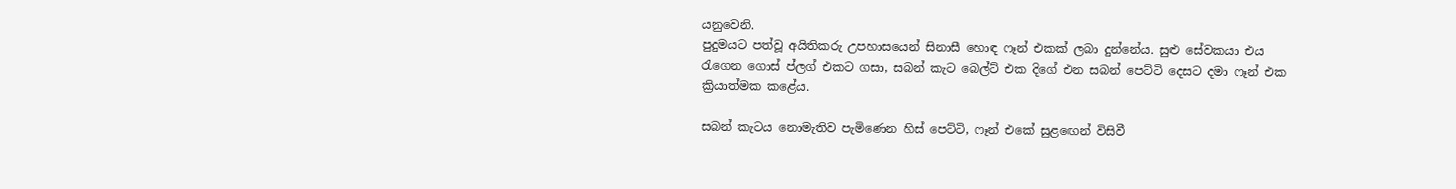යනුවෙනි.
පුදුමයට පත්වූ අයිතිකරු උපහාසයෙන් සිනාසී හොඳ ෆෑන් එකක් ලබා දුන්නේය. සුළු සේවකයා එය රැගෙන ගොස් ප්ලග් එකට ගසා, සබන් කැට බෙල්ට් එක දිගේ එන සබන් පෙට්ටි දෙසට දමා ෆෑන් එක ක්‍රියාත්මක කළේය.

සබන් කැටය නොමැතිව පැමිණෙන හිස් පෙට්ටි, ෆෑන් එකේ සුළඟෙන් විසිවී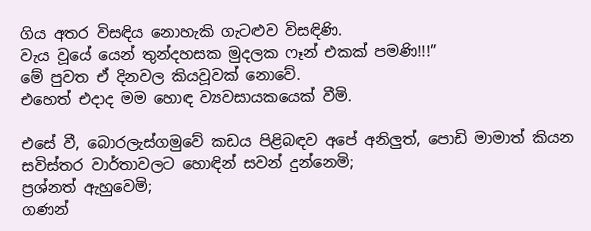ගිය අතර විසඳිය නොහැකි ගැටළුව විසඳිණි.
වැය වූයේ යෙන් තුන්දහසක මුදලක ෆෑන් එකක් පමණි!!!”
මේ පුවත ඒ දිනවල කියවූවක් නොවේ.
එහෙත් එදාද මම හොඳ ව්‍යවසායකයෙක් වීමි.

එසේ වී, බොරලැස්ගමුවේ කඩය පිළිබඳව අපේ අනිලුත්, පොඩි මාමාත් කියන සවිස්තර වාර්තාවලට හොඳින් සවන් දුන්නෙමි;
ප්‍රශ්නත් ඇහුවෙමි;
ගණන්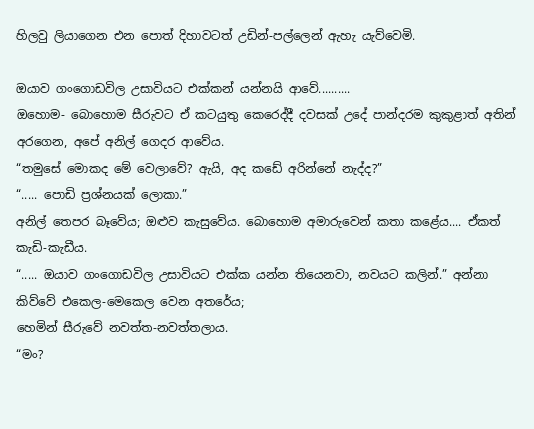හිලවු ලියාගෙන එන පොත් දිහාවටත් උඩින්-පල්ලෙන් ඇහැ යැව්වෙමි.

ඔයාව ගංගොඩවිල උසාවියට එක්කන් යන්නයි ආවේ..........
ඔහොම- බොහොම සීරුවට ඒ කටයුතු කෙරෙද්දී දවසක් උදේ පාන්දරම කුකුළාත් අතින් අරගෙන, අපේ අනිල් ගෙදර ආවේය.
“තමුසේ මොකද මේ වෙලාවේ? ඇයි, අද කඩේ අරින්නේ නැද්ද?”
“..... පොඩි ප්‍රශ්නයක් ලොකා.”
අනිල් තෙපර බෑවේය; ඔළුව කැසුවේය. බොහොම අමාරුවෙන් කතා කළේය.... ඒකත් කැඩි-කැඩීය.
“..... ඔයාව ගංගොඩවිල උසාවියට එක්ක යන්න තියෙනවා, නවයට කලින්.” අන්නා කිව්වේ එකෙල-මෙකෙල වෙන අතරේය;
හෙමින් සීරුවේ නවත්ත-නවත්තලාය.
“මං?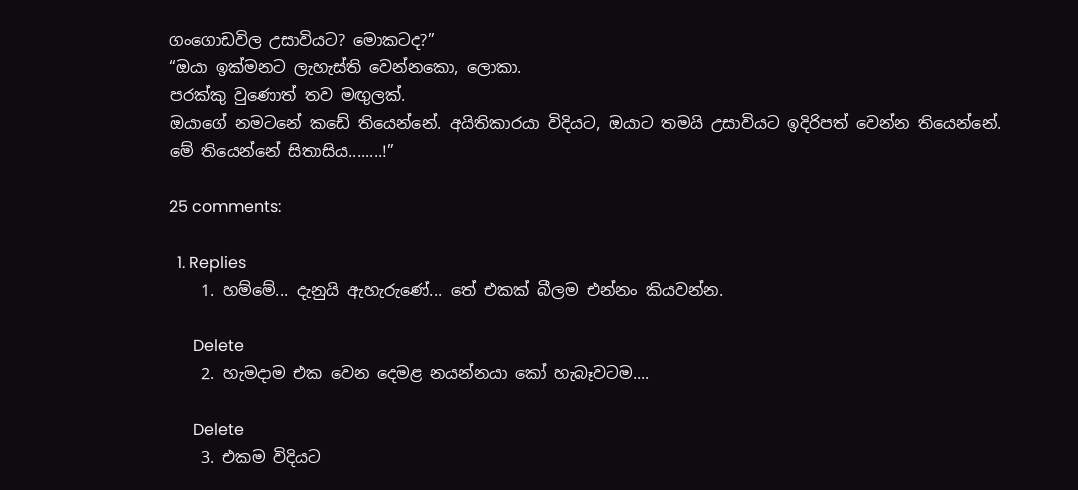ගංගොඩවිල උසාවියට? මොකටද?”
“ඔයා ඉක්මනට ලැහැස්ති වෙන්නකො, ලොකා.
පරක්කු වුණොත් තව මඟුලක්.
ඔයාගේ නමටනේ කඩේ තියෙන්නේ. අයිතිකාරයා විදියට, ඔයාට තමයි උසාවියට ඉදිරිපත් වෙන්න තියෙන්නේ.
මේ තියෙන්නේ සිතාසිය........!”

25 comments:

  1. Replies
    1. හම්මේ... දැනුයි ඇහැරුණේ... තේ එකක් බීලම එන්නං කියවන්න.

      Delete
    2. හැමදාම එක වෙන දෙමළ නයන්නයා කෝ හැබෑවටම....

      Delete
    3. එකම විදියට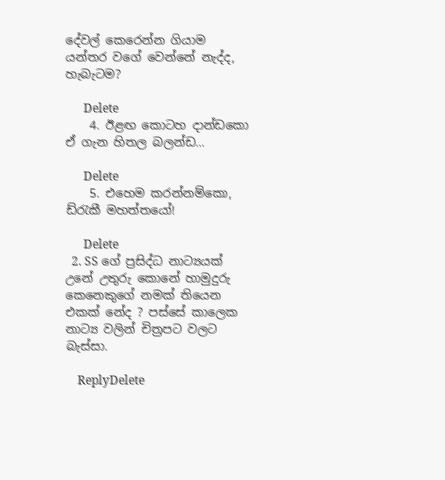දේවල් කෙරෙන්න ගියාම යන්තර වගේ වෙන්නේ නැද්ද, හැබැටම?

      Delete
    4. ඊළඟ ‌කොටහ දාන්ඩකො ඒ ගැන හිතල බලන්ඩ...

      Delete
    5. එහෙම කරන්නම්කො, ඩ්රැකී මහත්තයෝ!

      Delete
  2. SS ගේ ප්‍රසිද්ධ නාට්‍යයක් උනේ උතුරු කොනේ හාමුදුරු කෙනෙකුගේ නමක් තියෙන එකක් නේද ? පස්සේ කාලෙක නාට්‍ය වලින් චිත්‍රපට වලට බැස්සා.

    ReplyDelete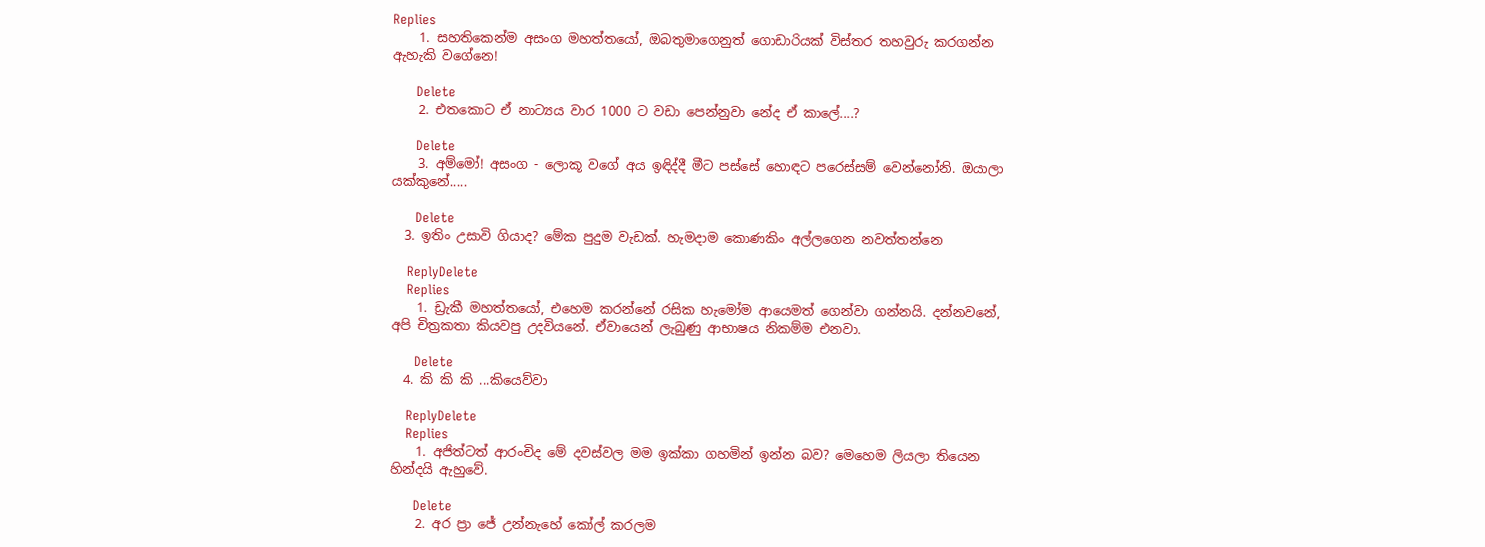Replies
    1. සහතිකෙන්ම අසංග මහත්තයෝ, ඔබතුමාගෙනුත් ගොඩාරියක් විස්තර තහවුරු කරගන්න ඇහැකි වගේනෙ!

      Delete
    2. එතකොට ඒ නාට්‍යය වාර 1000 ට වඩා පෙන්නුවා නේද ඒ කාලේ....?

      Delete
    3. අම්මෝ! අසංග - ලොකූ වගේ අය ඉඳිද්දී මීට පස්සේ හොඳට පරෙස්සම් වෙන්නෝනි. ඔයාලා යක්කුනේ.....

      Delete
  3. ඉතිං උසාවි ගියාද? මේක පුදුම වැඩක්. හැමදාම කොණකිං අල්ලගෙන නවත්තන්නෙ

    ReplyDelete
    Replies
    1. ඩ්‍රැකී මහත්තයෝ, එහෙම කරන්නේ රසික හැමෝම ආයෙමත් ගෙන්වා ගන්නයි. දන්නවනේ, අපි චිත්‍රකතා කියවපු උදවියනේ. ඒවායෙන් ලැබුණු ආභාෂය නිකම්ම එනවා.

      Delete
  4. කි කි කි ...කියෙව්වා

    ReplyDelete
    Replies
    1. අජිත්ටත් ආරංචිද මේ දවස්වල මම ඉක්කා ගහමින් ඉන්න බව? මෙහෙම ලියලා තියෙන හින්දයි ඇහුවේ.

      Delete
    2. අර ප්‍රා ජේ උන්නැහේ කෝල් කරලම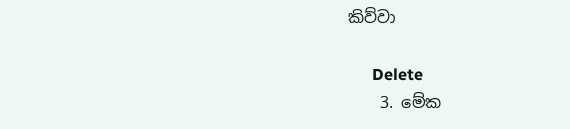කිව්වා

      Delete
    3. මේක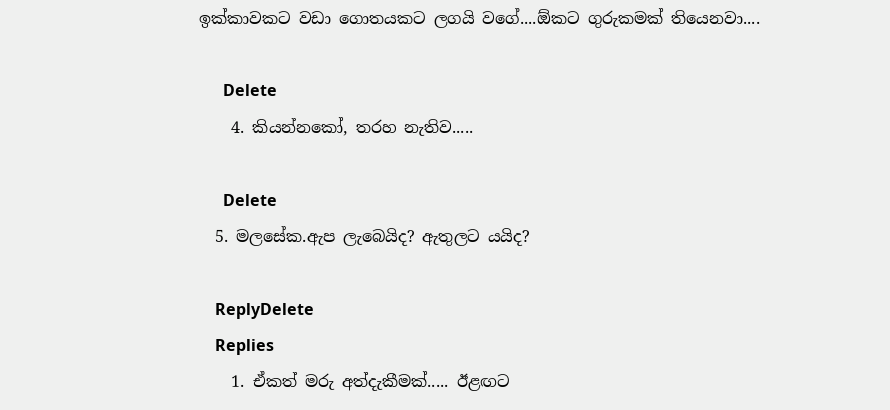ඉක්කාවකට වඩා ගොතයකට ලගයි වගේ....ඕකට ගුරුකමක් තියෙනවා....

      Delete
    4. කියන්නකෝ, තරහ නැතිව.....

      Delete
  5. මලසේක.ඇප ලැබෙයිද? ඇතුලට යයිද?

    ReplyDelete
    Replies
    1. ඒකත් මරු අත්දැකීමක්..... ඊළඟට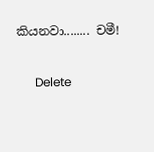කියනවා........ චමී!

      Delete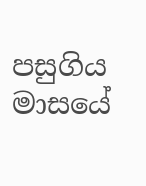පසුගිය මාසයේ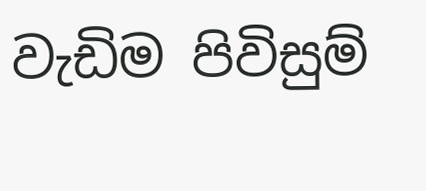වැඩිම පිවිසුම්